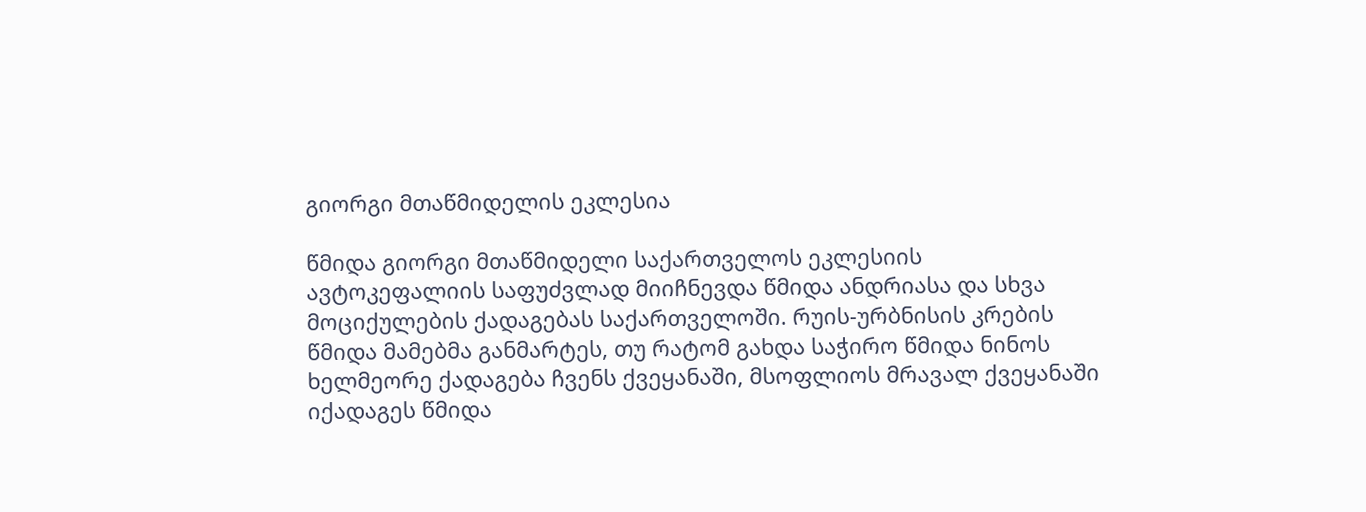გიორგი მთაწმიდელის ეკლესია

წმიდა გიორგი მთაწმიდელი საქართველოს ეკლესიის ავტოკეფალიის საფუძვლად მიიჩნევდა წმიდა ანდრიასა და სხვა  მოციქულების ქადაგებას საქართველოში. რუის-ურბნისის კრების წმიდა მამებმა განმარტეს, თუ რატომ გახდა საჭირო წმიდა ნინოს ხელმეორე ქადაგება ჩვენს ქვეყანაში, მსოფლიოს მრავალ ქვეყანაში იქადაგეს წმიდა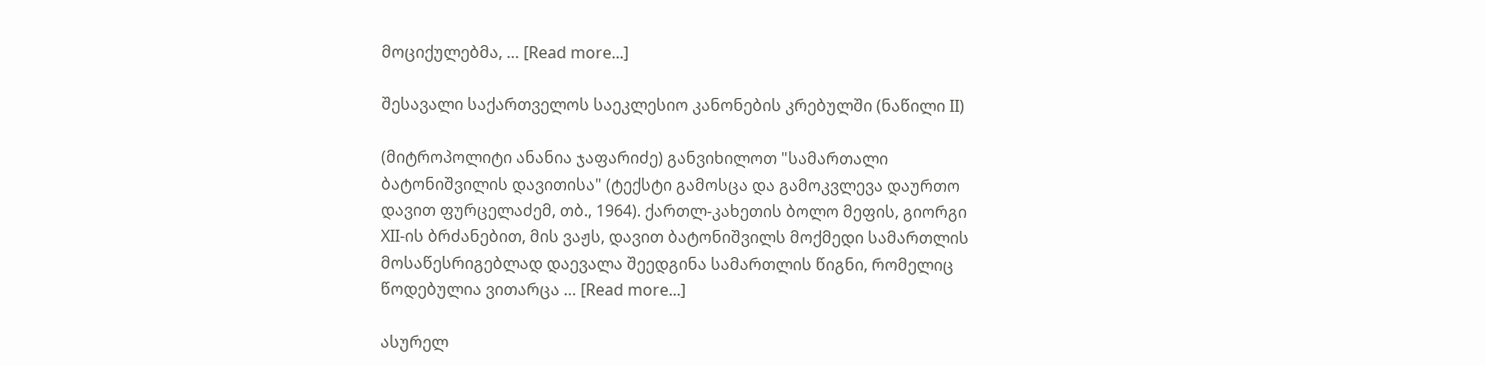მოციქულებმა, … [Read more...]

შესავალი საქართველოს საეკლესიო კანონების კრებულში (ნაწილი II)

(მიტროპოლიტი ანანია ჯაფარიძე) განვიხილოთ "სამართალი ბატონიშვილის დავითისა" (ტექსტი გამოსცა და გამოკვლევა დაურთო დავით ფურცელაძემ, თბ., 1964). ქართლ-კახეთის ბოლო მეფის, გიორგი XII-ის ბრძანებით, მის ვაჟს, დავით ბატონიშვილს მოქმედი სამართლის მოსაწესრიგებლად დაევალა შეედგინა სამართლის წიგნი, რომელიც წოდებულია ვითარცა … [Read more...]

ასურელ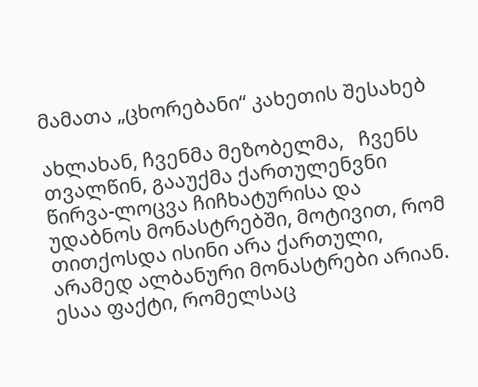მამათა „ცხორებანი“ კახეთის შესახებ

ახლახან, ჩვენმა მეზობელმა,   ჩვენს თვალწინ, გააუქმა ქართულენვნი წირვა-ლოცვა ჩიჩხატურისა და უდაბნოს მონასტრებში, მოტივით, რომ თითქოსდა ისინი არა ქართული, არამედ ალბანური მონასტრები არიან.  ესაა ფაქტი, რომელსაც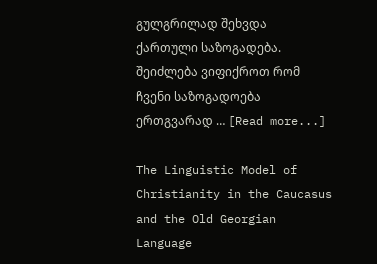გულგრილად შეხვდა ქართული საზოგადება. შეიძლება ვიფიქროთ რომ ჩვენი საზოგადოება ერთგვარად … [Read more...]

The Linguistic Model of Christianity in the Caucasus and the Old Georgian Language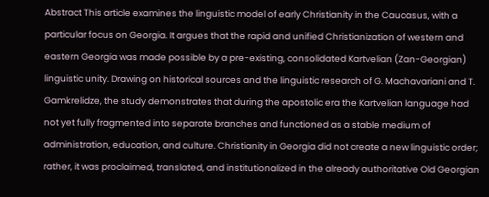Abstract This article examines the linguistic model of early Christianity in the Caucasus, with a particular focus on Georgia. It argues that the rapid and unified Christianization of western and eastern Georgia was made possible by a pre-existing, consolidated Kartvelian (Zan-Georgian) linguistic unity. Drawing on historical sources and the linguistic research of G. Machavariani and T. Gamkrelidze, the study demonstrates that during the apostolic era the Kartvelian language had not yet fully fragmented into separate branches and functioned as a stable medium of administration, education, and culture. Christianity in Georgia did not create a new linguistic order; rather, it was proclaimed, translated, and institutionalized in the already authoritative Old Georgian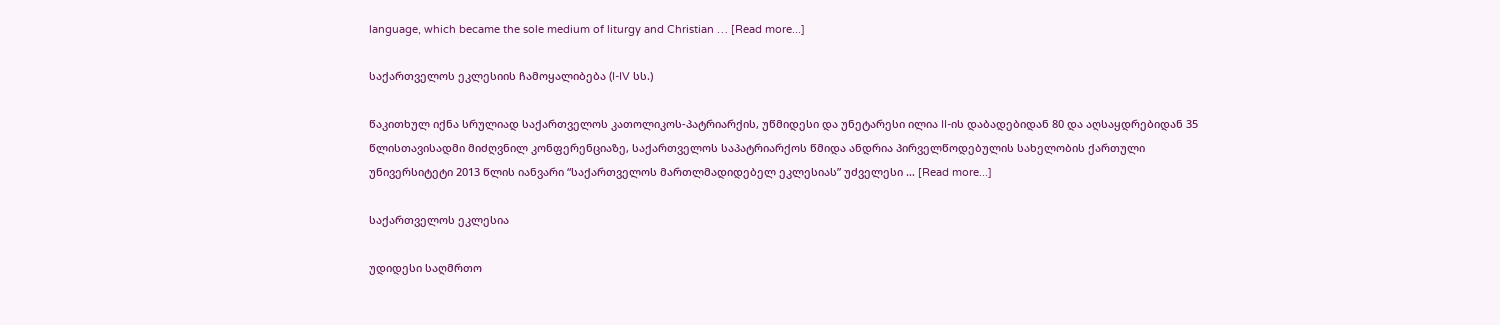language, which became the sole medium of liturgy and Christian … [Read more...]

საქართველოს ეკლესიის ჩამოყალიბება (I-IV სს.)

წაკითხულ იქნა სრულიად საქართველოს კათოლიკოს-პატრიარქის, უწმიდესი და უნეტარესი ილია II-ის დაბადებიდან 80 და აღსაყდრებიდან 35 წლისთავისადმი მიძღვნილ კონფერენციაზე, საქართველოს საპატრიარქოს წმიდა ანდრია პირველწოდებულის სახელობის ქართული უნივერსიტეტი 2013 წლის იანვარი “საქართველოს მართლმადიდებელ ეკლესიას” უძველესი … [Read more...]

საქართველოს ეკლესია

უდიდესი საღმრთო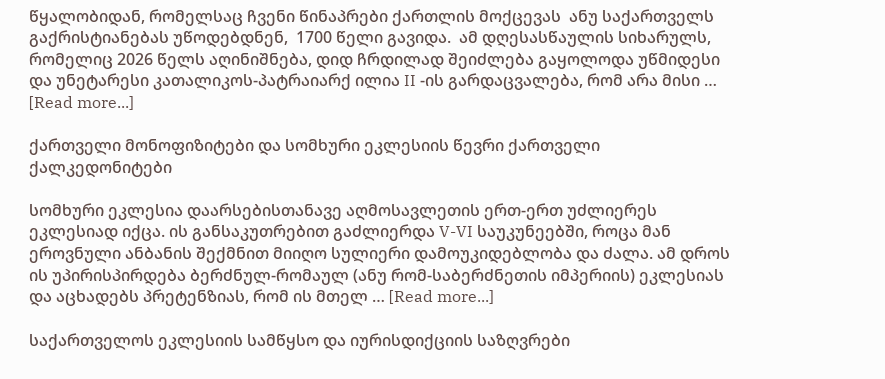წყალობიდან, რომელსაც ჩვენი წინაპრები ქართლის მოქცევას  ანუ საქართველს გაქრისტიანებას უწოდებდნენ,  1700 წელი გავიდა.  ამ დღესასწაულის სიხარულს, რომელიც 2026 წელს აღინიშნება, დიდ ჩრდილად შეიძლება გაყოლოდა უწმიდესი და უნეტარესი კათალიკოს-პატრაიარქ ილია II -ის გარდაცვალება, რომ არა მისი … [Read more...]

ქართველი მონოფიზიტები და სომხური ეკლესიის წევრი ქართველი ქალკედონიტები

სომხური ეკლესია დაარსებისთანავე აღმოსავლეთის ერთ-ერთ უძლიერეს ეკლესიად იქცა. ის განსაკუთრებით გაძლიერდა V-VI საუკუნეებში, როცა მან ეროვნული ანბანის შექმნით მიიღო სულიერი დამოუკიდებლობა და ძალა. ამ დროს ის უპირისპირდება ბერძნულ-რომაულ (ანუ რომ-საბერძნეთის იმპერიის) ეკლესიას და აცხადებს პრეტენზიას, რომ ის მთელ … [Read more...]

საქართველოს ეკლესიის სამწყსო და იურისდიქციის საზღვრები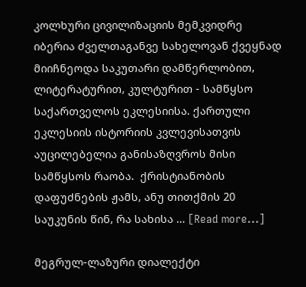კოლხური ცივილიზაციის მემკვიდრე იბერია ძველთაგანვე სახელოვან ქვეყნად მიიჩნეოდა საკუთარი დამწერლობით, ლიტერატურით, კულტურით - სამწყსო საქართველოს ეკლესიისა. ქართული ეკლესიის ისტორიის კვლევისათვის აუცილებელია განისაზღვროს მისი სამწყსოს რაობა.  ქრისტიანობის დაფუძნების ჟამს, ანუ თითქმის 20 საუკუნის წინ, რა სახისა … [Read more...]

მეგრულ-ლაზური დიალექტი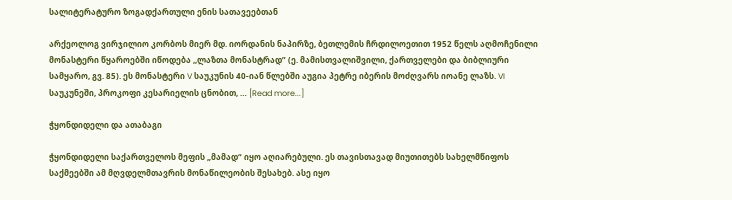სალიტერატურო ზოგადქართული ენის სათავეებთან

არქეოლოგ ვირჯილიო კორბოს მიერ მდ. იორდანის ნაპირზე, ბეთლემის ჩრდილოეთით 1952 წელს აღმოჩენილი მონასტერი წყაროებში იწოდება ,,ლაზთა მონასტრად” (ე. მამისთვალიშვილი, ქართველები და ბიბლიური სამყარო, გვ. 85). ეს მონასტერი V საუკუნის 40-იან წლებში აუგია პეტრე იბერის მოძღვარს იოანე ლაზს. VI საუკუნეში, პროკოფი კესარიელის ცნობით, … [Read more...]

ჭყონდიდელი და ათაბაგი

ჭყონდიდელი საქართველოს მეფის „მამად“ იყო აღიარებული. ეს თავისთავად მიუთითებს სახელმწიფოს საქმეებში ამ მღვდელმთავრის მონაწილეობის შესახებ. ასე იყო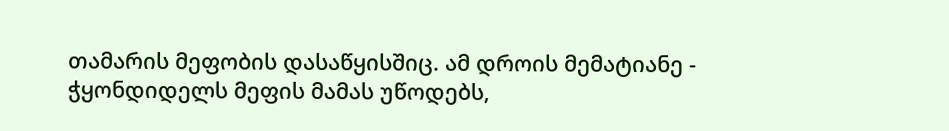თამარის მეფობის დასაწყისშიც. ამ დროის მემატიანე - ჭყონდიდელს მეფის მამას უწოდებს,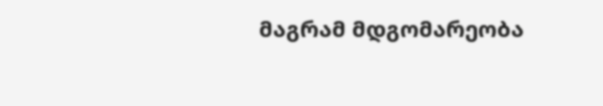მაგრამ მდგომარეობა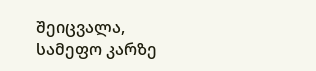შეიცვალა, სამეფო კარზე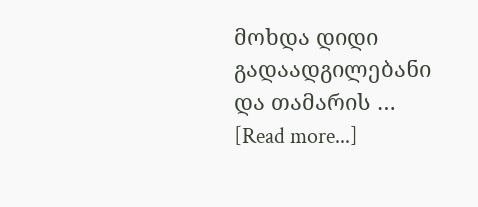მოხდა დიდი გადაადგილებანი და თამარის … [Read more...]